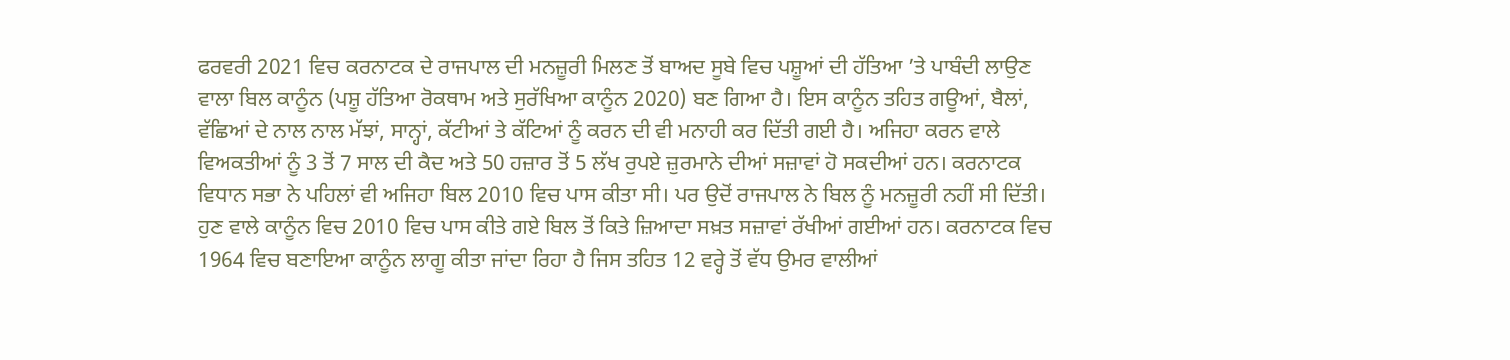ਫਰਵਰੀ 2021 ਵਿਚ ਕਰਨਾਟਕ ਦੇ ਰਾਜਪਾਲ ਦੀ ਮਨਜ਼ੂਰੀ ਮਿਲਣ ਤੋਂ ਬਾਅਦ ਸੂਬੇ ਵਿਚ ਪਸ਼ੂਆਂ ਦੀ ਹੱਤਿਆ ’ਤੇ ਪਾਬੰਦੀ ਲਾਉਣ ਵਾਲਾ ਬਿਲ ਕਾਨੂੰਨ (ਪਸ਼ੂ ਹੱਤਿਆ ਰੋਕਥਾਮ ਅਤੇ ਸੁਰੱਖਿਆ ਕਾਨੂੰਨ 2020) ਬਣ ਗਿਆ ਹੈ। ਇਸ ਕਾਨੂੰਨ ਤਹਿਤ ਗਊਆਂ, ਬੈਲਾਂ, ਵੱਛਿਆਂ ਦੇ ਨਾਲ ਨਾਲ ਮੱਝਾਂ, ਸਾਨ੍ਹਾਂ, ਕੱਟੀਆਂ ਤੇ ਕੱਟਿਆਂ ਨੂੰ ਕਰਨ ਦੀ ਵੀ ਮਨਾਹੀ ਕਰ ਦਿੱਤੀ ਗਈ ਹੈ। ਅਜਿਹਾ ਕਰਨ ਵਾਲੇ ਵਿਅਕਤੀਆਂ ਨੂੰ 3 ਤੋਂ 7 ਸਾਲ ਦੀ ਕੈਦ ਅਤੇ 50 ਹਜ਼ਾਰ ਤੋਂ 5 ਲੱਖ ਰੁਪਏ ਜ਼ੁਰਮਾਨੇ ਦੀਆਂ ਸਜ਼ਾਵਾਂ ਹੋ ਸਕਦੀਆਂ ਹਨ। ਕਰਨਾਟਕ ਵਿਧਾਨ ਸਭਾ ਨੇ ਪਹਿਲਾਂ ਵੀ ਅਜਿਹਾ ਬਿਲ 2010 ਵਿਚ ਪਾਸ ਕੀਤਾ ਸੀ। ਪਰ ਉਦੋਂ ਰਾਜਪਾਲ ਨੇ ਬਿਲ ਨੂੰ ਮਨਜ਼ੂਰੀ ਨਹੀਂ ਸੀ ਦਿੱਤੀ। ਹੁਣ ਵਾਲੇ ਕਾਨੂੰਨ ਵਿਚ 2010 ਵਿਚ ਪਾਸ ਕੀਤੇ ਗਏ ਬਿਲ ਤੋਂ ਕਿਤੇ ਜ਼ਿਆਦਾ ਸਖ਼ਤ ਸਜ਼ਾਵਾਂ ਰੱਖੀਆਂ ਗਈਆਂ ਹਨ। ਕਰਨਾਟਕ ਵਿਚ 1964 ਵਿਚ ਬਣਾਇਆ ਕਾਨੂੰਨ ਲਾਗੂ ਕੀਤਾ ਜਾਂਦਾ ਰਿਹਾ ਹੈ ਜਿਸ ਤਹਿਤ 12 ਵਰ੍ਹੇ ਤੋਂ ਵੱਧ ਉਮਰ ਵਾਲੀਆਂ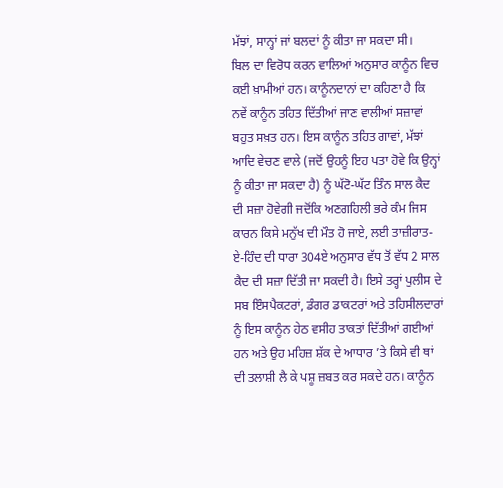ਮੱਝਾਂ, ਸਾਨ੍ਹਾਂ ਜਾਂ ਬਲਦਾਂ ਨੂੰ ਕੀਤਾ ਜਾ ਸਕਦਾ ਸੀ।
ਬਿਲ ਦਾ ਵਿਰੋਧ ਕਰਨ ਵਾਲਿਆਂ ਅਨੁਸਾਰ ਕਾਨੂੰਨ ਵਿਚ ਕਈ ਖ਼ਾਮੀਆਂ ਹਨ। ਕਾਨੂੰਨਦਾਨਾਂ ਦਾ ਕਹਿਣਾ ਹੈ ਕਿ ਨਵੇਂ ਕਾਨੂੰਨ ਤਹਿਤ ਦਿੱਤੀਆਂ ਜਾਣ ਵਾਲੀਆਂ ਸਜ਼ਾਵਾਂ ਬਹੁਤ ਸਖ਼ਤ ਹਨ। ਇਸ ਕਾਨੂੰਨ ਤਹਿਤ ਗਾਵਾਂ, ਮੱਝਾਂ ਆਦਿ ਵੇਚਣ ਵਾਲੇ (ਜਦੋਂ ਉਹਨੂੰ ਇਹ ਪਤਾ ਹੋਵੇ ਕਿ ਉਨ੍ਹਾਂ ਨੂੰ ਕੀਤਾ ਜਾ ਸਕਦਾ ਹੈ) ਨੂੰ ਘੱਟੋ-ਘੱਟ ਤਿੰਨ ਸਾਲ ਕੈਦ ਦੀ ਸਜ਼ਾ ਹੋਵੇਗੀ ਜਦੋਂਕਿ ਅਣਗਹਿਲੀ ਭਰੇ ਕੰਮ ਜਿਸ ਕਾਰਨ ਕਿਸੇ ਮਨੁੱਖ ਦੀ ਮੌਤ ਹੋ ਜਾਏ, ਲਈ ਤਾਜ਼ੀਰਾਤ-ਏ-ਹਿੰਦ ਦੀ ਧਾਰਾ 304ਏ ਅਨੁਸਾਰ ਵੱਧ ਤੋਂ ਵੱਧ 2 ਸਾਲ ਕੈਦ ਦੀ ਸਜ਼ਾ ਦਿੱਤੀ ਜਾ ਸਕਦੀ ਹੈ। ਇਸੇ ਤਰ੍ਹਾਂ ਪੁਲੀਸ ਦੇ ਸਬ ਇੰਸਪੈਕਟਰਾਂ, ਡੰਗਰ ਡਾਕਟਰਾਂ ਅਤੇ ਤਹਿਸੀਲਦਾਰਾਂ ਨੂੰ ਇਸ ਕਾਨੂੰਨ ਹੇਠ ਵਸੀਹ ਤਾਕਤਾਂ ਦਿੱਤੀਆਂ ਗਈਆਂ ਹਨ ਅਤੇ ਉਹ ਮਹਿਜ਼ ਸ਼ੱਕ ਦੇ ਆਧਾਰ ’ਤੇ ਕਿਸੇ ਵੀ ਥਾਂ ਦੀ ਤਲਾਸ਼ੀ ਲੈ ਕੇ ਪਸ਼ੂ ਜ਼ਬਤ ਕਰ ਸਕਦੇ ਹਨ। ਕਾਨੂੰਨ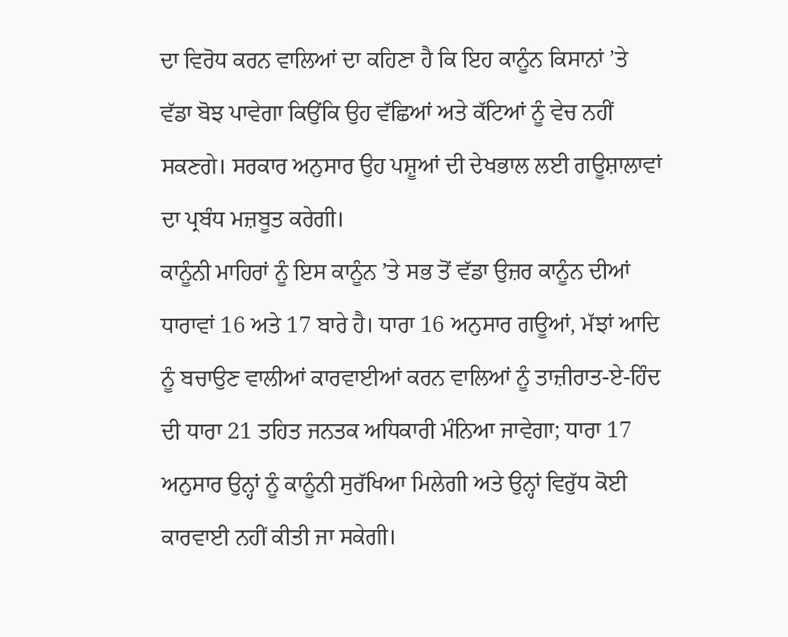ਦਾ ਵਿਰੋਧ ਕਰਨ ਵਾਲਿਆਂ ਦਾ ਕਹਿਣਾ ਹੈ ਕਿ ਇਹ ਕਾਨੂੰਨ ਕਿਸਾਨਾਂ ’ਤੇ ਵੱਡਾ ਬੋਝ ਪਾਵੇਗਾ ਕਿਉਂਕਿ ਉਹ ਵੱਛਿਆਂ ਅਤੇ ਕੱਟਿਆਂ ਨੂੰ ਵੇਚ ਨਹੀਂ ਸਕਣਗੇ। ਸਰਕਾਰ ਅਨੁਸਾਰ ਉਹ ਪਸ਼ੂਆਂ ਦੀ ਦੇਖਭਾਲ ਲਈ ਗਊਸ਼ਾਲਾਵਾਂ ਦਾ ਪ੍ਰਬੰਧ ਮਜ਼ਬੂਤ ਕਰੇਗੀ।
ਕਾਨੂੰਨੀ ਮਾਹਿਰਾਂ ਨੂੰ ਇਸ ਕਾਨੂੰਨ ’ਤੇ ਸਭ ਤੋਂ ਵੱਡਾ ਉਜ਼ਰ ਕਾਨੂੰਨ ਦੀਆਂ ਧਾਰਾਵਾਂ 16 ਅਤੇ 17 ਬਾਰੇ ਹੈ। ਧਾਰਾ 16 ਅਨੁਸਾਰ ਗਊਆਂ, ਮੱਝਾਂ ਆਦਿ ਨੂੰ ਬਚਾਉਣ ਵਾਲੀਆਂ ਕਾਰਵਾਈਆਂ ਕਰਨ ਵਾਲਿਆਂ ਨੂੰ ਤਾਜ਼ੀਰਾਤ-ਏ-ਹਿੰਦ ਦੀ ਧਾਰਾ 21 ਤਹਿਤ ਜਨਤਕ ਅਧਿਕਾਰੀ ਮੰਨਿਆ ਜਾਵੇਗਾ; ਧਾਰਾ 17 ਅਨੁਸਾਰ ਉਨ੍ਹਾਂ ਨੂੰ ਕਾਨੂੰਨੀ ਸੁਰੱਖਿਆ ਮਿਲੇਗੀ ਅਤੇ ਉਨ੍ਹਾਂ ਵਿਰੁੱਧ ਕੋਈ ਕਾਰਵਾਈ ਨਹੀਂ ਕੀਤੀ ਜਾ ਸਕੇਗੀ।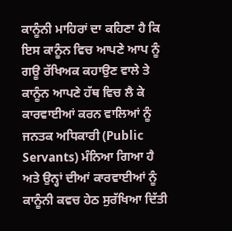ਕਾਨੂੰਨੀ ਮਾਹਿਰਾਂ ਦਾ ਕਹਿਣਾ ਹੈ ਕਿ ਇਸ ਕਾਨੂੰਨ ਵਿਚ ਆਪਣੇ ਆਪ ਨੂੰ ਗਊ ਰੱਖਿਅਕ ਕਹਾਉਣ ਵਾਲੇ ਤੇ ਕਾਨੂੰਨ ਆਪਣੇ ਹੱਥ ਵਿਚ ਲੈ ਕੇ ਕਾਰਵਾਈਆਂ ਕਰਨ ਵਾਲਿਆਂ ਨੂੰ ਜਨਤਕ ਅਧਿਕਾਰੀ (Public Servants) ਮੰਨਿਆ ਗਿਆ ਹੈ ਅਤੇ ਉਨ੍ਹਾਂ ਦੀਆਂ ਕਾਰਵਾਈਆਂ ਨੂੰ ਕਾਨੂੰਨੀ ਕਵਚ ਹੇਠ ਸੁਰੱਖਿਆ ਦਿੱਤੀ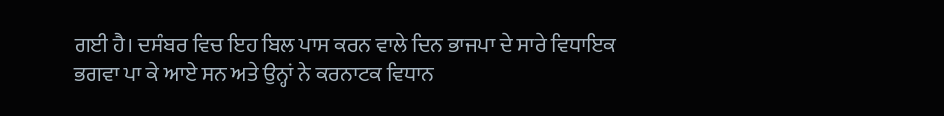ਗਈ ਹੈ। ਦਸੰਬਰ ਵਿਚ ਇਹ ਬਿਲ ਪਾਸ ਕਰਨ ਵਾਲੇ ਦਿਨ ਭਾਜਪਾ ਦੇ ਸਾਰੇ ਵਿਧਾਇਕ ਭਗਵਾ ਪਾ ਕੇ ਆਏ ਸਨ ਅਤੇ ਉਨ੍ਹਾਂ ਨੇ ਕਰਨਾਟਕ ਵਿਧਾਨ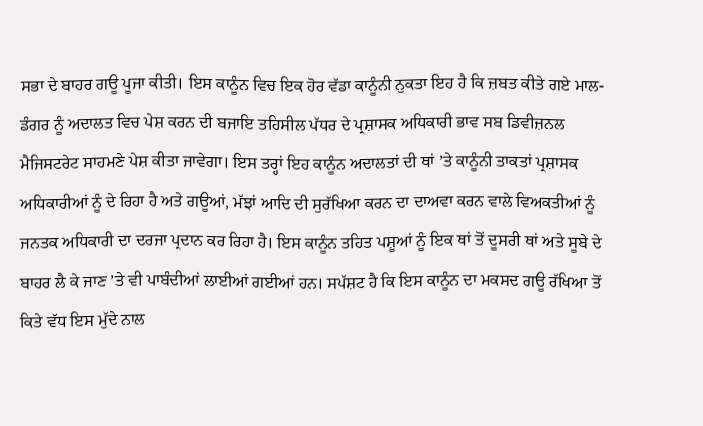ਸਭਾ ਦੇ ਬਾਹਰ ਗਊ ਪੂਜਾ ਕੀਤੀ। ਇਸ ਕਾਨੂੰਨ ਵਿਚ ਇਕ ਹੋਰ ਵੱਡਾ ਕਾਨੂੰਨੀ ਨੁਕਤਾ ਇਹ ਹੈ ਕਿ ਜ਼ਬਤ ਕੀਤੇ ਗਏ ਮਾਲ-ਡੰਗਰ ਨੂੰ ਅਦਾਲਤ ਵਿਚ ਪੇਸ਼ ਕਰਨ ਦੀ ਬਜਾਇ ਤਹਿਸੀਲ ਪੱਧਰ ਦੇ ਪ੍ਰਸ਼ਾਸਕ ਅਧਿਕਾਰੀ ਭਾਵ ਸਬ ਡਿਵੀਜ਼ਨਲ ਮੈਜਿਸਟਰੇਟ ਸਾਹਮਣੇ ਪੇਸ਼ ਕੀਤਾ ਜਾਵੇਗਾ। ਇਸ ਤਰ੍ਹਾਂ ਇਹ ਕਾਨੂੰਨ ਅਦਾਲਤਾਂ ਦੀ ਥਾਂ ’ਤੇ ਕਾਨੂੰਨੀ ਤਾਕਤਾਂ ਪ੍ਰਸ਼ਾਸਕ ਅਧਿਕਾਰੀਆਂ ਨੂੰ ਦੇ ਰਿਹਾ ਹੈ ਅਤੇ ਗਊਆਂ, ਮੱਝਾਂ ਆਦਿ ਦੀ ਸੁਰੱਖਿਆ ਕਰਨ ਦਾ ਦਾਅਵਾ ਕਰਨ ਵਾਲੇ ਵਿਅਕਤੀਆਂ ਨੂੰ ਜਨਤਕ ਅਧਿਕਾਰੀ ਦਾ ਦਰਜਾ ਪ੍ਰਦਾਨ ਕਰ ਰਿਹਾ ਹੈ। ਇਸ ਕਾਨੂੰਨ ਤਹਿਤ ਪਸ਼ੂਆਂ ਨੂੰ ਇਕ ਥਾਂ ਤੋਂ ਦੂਸਰੀ ਥਾਂ ਅਤੇ ਸੂਬੇ ਦੇ ਬਾਹਰ ਲੈ ਕੇ ਜਾਣ ’ਤੇ ਵੀ ਪਾਬੰਦੀਆਂ ਲਾਈਆਂ ਗਈਆਂ ਹਨ। ਸਪੱਸ਼ਟ ਹੈ ਕਿ ਇਸ ਕਾਨੂੰਨ ਦਾ ਮਕਸਦ ਗਊ ਰੱਖਿਆ ਤੋਂ ਕਿਤੇ ਵੱਧ ਇਸ ਮੁੱਦੇ ਨਾਲ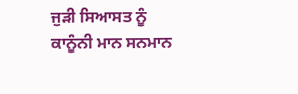ਜੁੜੀ ਸਿਆਸਤ ਨੂੰ ਕਾਨੂੰਨੀ ਮਾਨ ਸਨਮਾਨ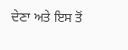ਦੇਣਾ ਅਤੇ ਇਸ ਤੋਂ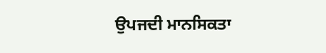ਉਪਜਦੀ ਮਾਨਸਿਕਤਾ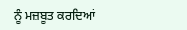ਨੂੰ ਮਜ਼ਬੂਤ ਕਰਦਿਆਂ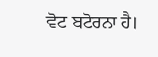ਵੋਟ ਬਟੋਰਨਾ ਹੈ।